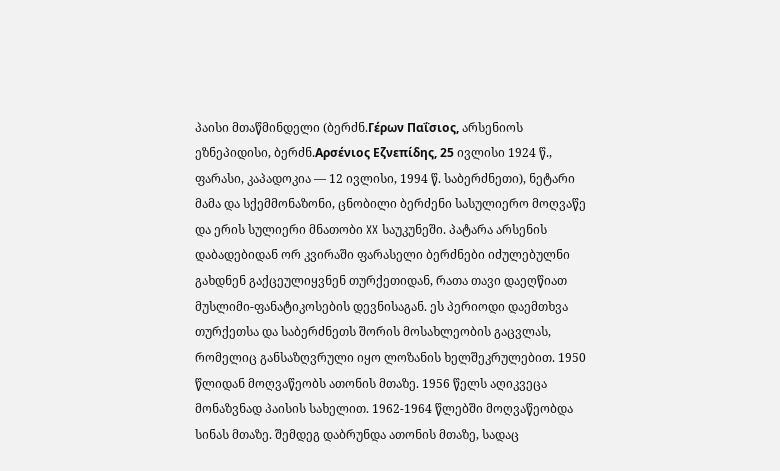პაისი მთაწმინდელი (ბერძნ.Γέρων Παΐσιος, არსენიოს ეზნეპიდისი, ბერძნ.Αρσένιος Εζνεπίδης, 25 ივლისი 1924 წ., ფარასი, კაპადოკია — 12 ივლისი, 1994 წ. საბერძნეთი), ნეტარი მამა და სქემმონაზონი, ცნობილი ბერძენი სასულიერო მოღვაწე და ერის სულიერი მნათობი XX საუკუნეში. პატარა არსენის დაბადებიდან ორ კვირაში ფარასელი ბერძნები იძულებულნი გახდნენ გაქცეულიყვნენ თურქეთიდან, რათა თავი დაეღწიათ მუსლიმი-ფანატიკოსების დევნისაგან. ეს პერიოდი დაემთხვა თურქეთსა და საბერძნეთს შორის მოსახლეობის გაცვლას, რომელიც განსაზღვრული იყო ლოზანის ხელშეკრულებით. 1950 წლიდან მოღვაწეობს ათონის მთაზე. 1956 წელს აღიკვეცა მონაზვნად პაისის სახელით. 1962-1964 წლებში მოღვაწეობდა სინას მთაზე. შემდეგ დაბრუნდა ათონის მთაზე, სადაც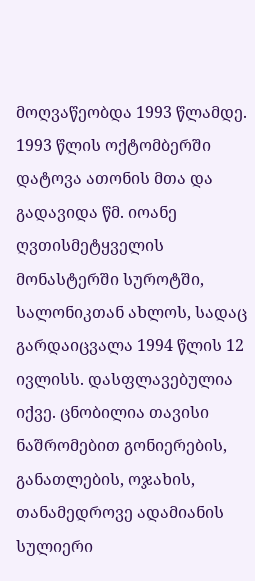მოღვაწეობდა 1993 წლამდე. 1993 წლის ოქტომბერში დატოვა ათონის მთა და გადავიდა წმ. იოანე ღვთისმეტყველის მონასტერში სუროტში, სალონიკთან ახლოს, სადაც გარდაიცვალა 1994 წლის 12 ივლისს. დასფლავებულია იქვე. ცნობილია თავისი ნაშრომებით გონიერების, განათლების, ოჯახის, თანამედროვე ადამიანის სულიერი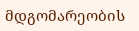მდგომარეობის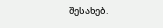შესახებ.